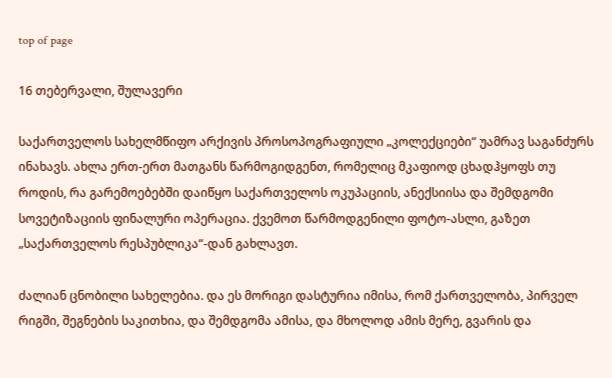top of page

16 თებერვალი, შულავერი

საქართველოს სახელმწიფო არქივის პროსოპოგრაფიული „კოლექციები“ უამრავ საგანძურს ინახავს. ახლა ერთ-ერთ მათგანს წარმოგიდგენთ, რომელიც მკაფიოდ ცხადჰყოფს თუ როდის, რა გარემოებებში დაიწყო საქართველოს ოკუპაციის, ანექსიისა და შემდგომი სოვეტიზაციის ფინალური ოპერაცია. ქვემოთ წარმოდგენილი ფოტო-ასლი, გაზეთ „საქართველოს რესპუბლიკა“-დან გახლავთ.

ძალიან ცნობილი სახელებია. და ეს მორიგი დასტურია იმისა, რომ ქართველობა, პირველ რიგში, შეგნების საკითხია, და შემდგომა ამისა, და მხოლოდ ამის მერე, გვარის და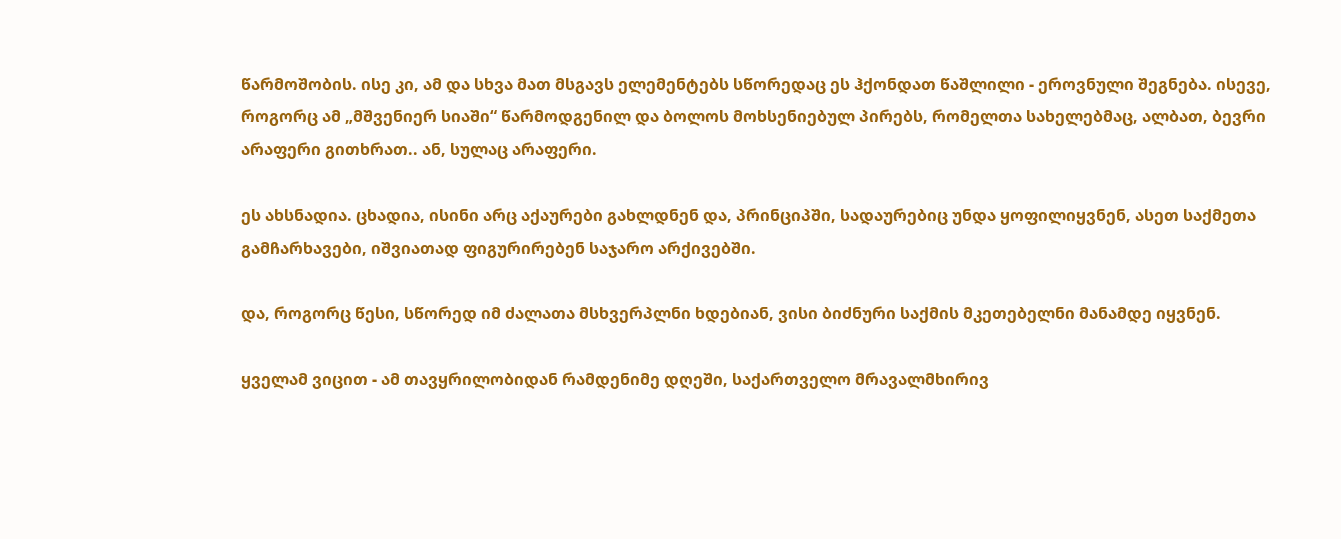წარმოშობის. ისე კი, ამ და სხვა მათ მსგავს ელემენტებს სწორედაც ეს ჰქონდათ წაშლილი - ეროვნული შეგნება. ისევე, როგორც ამ „მშვენიერ სიაში“ წარმოდგენილ და ბოლოს მოხსენიებულ პირებს, რომელთა სახელებმაც, ალბათ, ბევრი არაფერი გითხრათ.. ან, სულაც არაფერი.

ეს ახსნადია. ცხადია, ისინი არც აქაურები გახლდნენ და, პრინციპში, სადაურებიც უნდა ყოფილიყვნენ, ასეთ საქმეთა გამჩარხავები, იშვიათად ფიგურირებენ საჯარო არქივებში.

და, როგორც წესი, სწორედ იმ ძალათა მსხვერპლნი ხდებიან, ვისი ბიძნური საქმის მკეთებელნი მანამდე იყვნენ.

ყველამ ვიცით - ამ თავყრილობიდან რამდენიმე დღეში, საქართველო მრავალმხირივ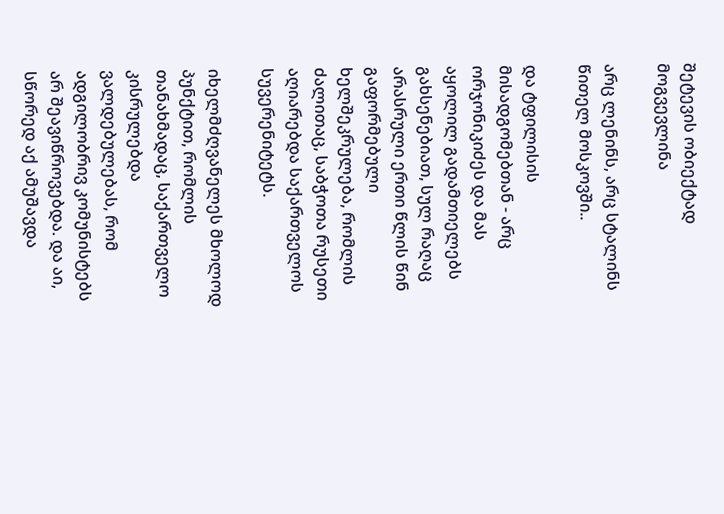შეტევის ობიექტად მოგვევლინა

არც ლენინს, არც სტალინს წითელ მოსკოვში..

და ტფილისის მისადგომებთან - არც ორჯონიკიძეს და მას აყოლილ გადამთიელებს გახსენებიათ, სულ რაღაც არასრული ერთი წლის წინ გაფორმებული ხელშეკრულება, რომლის ძალითაც, საბჭოთა რუსეთი აღიარებდა საქართველოს სუვერენიტეტს.

იხელმძღვანელეს მხოლოდ პუნქტით, რომლის თანახმადაც, საქართველო კისრულებდა ვალდებულებას, რომ ადგილობრივ კომუნისტებს არ შეავიწროვებდა. და აი, სწორედ აქ ამუშავდა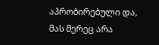აპრობირებული და, მას მერეც არა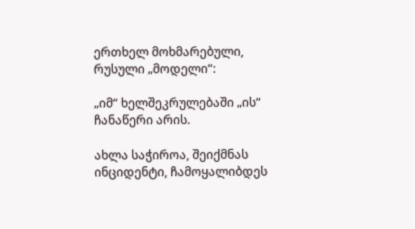ერთხელ მოხმარებული, რუსული „მოდელი“:

„იმ“ ხელშეკრულებაში „ის“ ჩანაწერი არის.

ახლა საჭიროა, შეიქმნას ინციდენტი, ჩამოყალიბდეს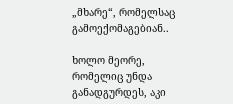„მხარე“, რომელსაც გამოექომაგებიან..

ხოლო მეორე, რომელიც უნდა განადგურდეს, აკი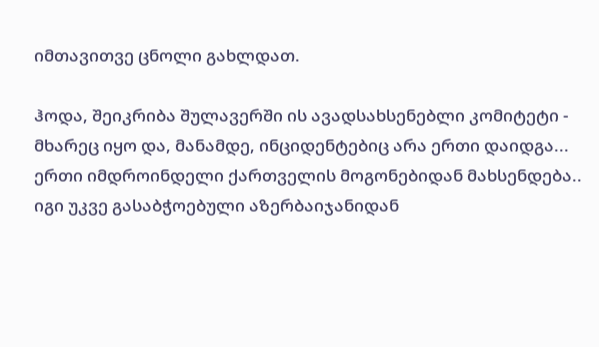იმთავითვე ცნოლი გახლდათ.

ჰოდა, შეიკრიბა შულავერში ის ავადსახსენებლი კომიტეტი - მხარეც იყო და, მანამდე, ინციდენტებიც არა ერთი დაიდგა... ერთი იმდროინდელი ქართველის მოგონებიდან მახსენდება.. იგი უკვე გასაბჭოებული აზერბაიჯანიდან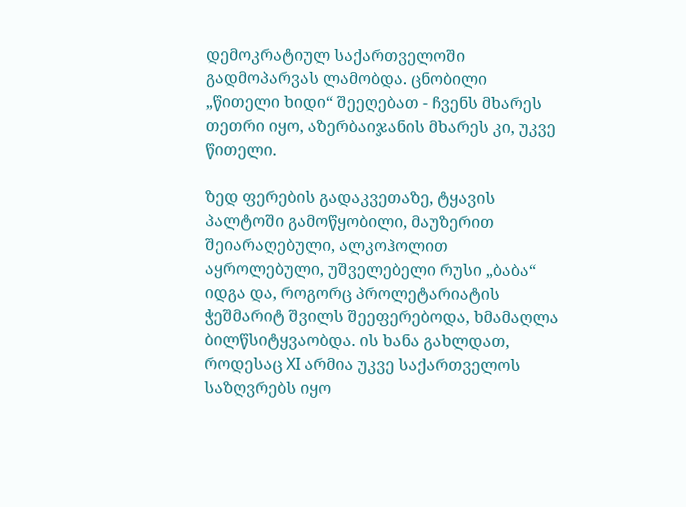დემოკრატიულ საქართველოში გადმოპარვას ლამობდა. ცნობილი „წითელი ხიდი“ შეეღებათ - ჩვენს მხარეს თეთრი იყო, აზერბაიჯანის მხარეს კი, უკვე წითელი.

ზედ ფერების გადაკვეთაზე, ტყავის პალტოში გამოწყობილი, მაუზერით შეიარაღებული, ალკოჰოლით აყროლებული, უშველებელი რუსი „ბაბა“ იდგა და, როგორც პროლეტარიატის ჭეშმარიტ შვილს შეეფერებოდა, ხმამაღლა ბილწსიტყვაობდა. ის ხანა გახლდათ, როდესაც XI არმია უკვე საქართველოს საზღვრებს იყო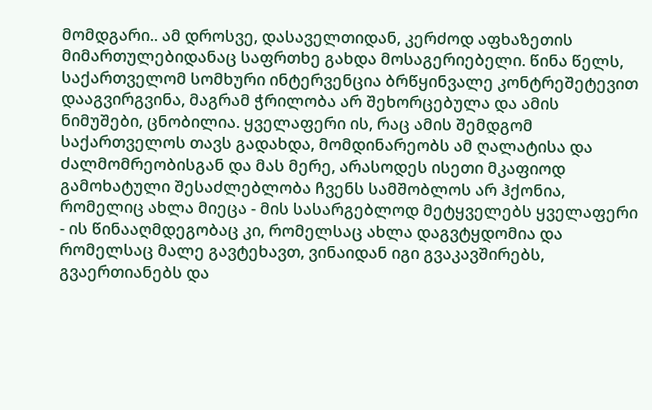მომდგარი.. ამ დროსვე, დასაველთიდან, კერძოდ აფხაზეთის მიმართულებიდანაც საფრთხე გახდა მოსაგერიებელი. წინა წელს, საქართველომ სომხური ინტერვენცია ბრწყინვალე კონტრეშეტევით დააგვირგვინა, მაგრამ ჭრილობა არ შეხორცებულა და ამის ნიმუშები, ცნობილია. ყველაფერი ის, რაც ამის შემდგომ საქართველოს თავს გადახდა, მომდინარეობს ამ ღალატისა და ძალმომრეობისგან და მას მერე, არასოდეს ისეთი მკაფიოდ გამოხატული შესაძლებლობა ჩვენს სამშობლოს არ ჰქონია, რომელიც ახლა მიეცა - მის სასარგებლოდ მეტყველებს ყველაფერი - ის წინააღმდეგობაც კი, რომელსაც ახლა დაგვტყდომია და რომელსაც მალე გავტეხავთ, ვინაიდან იგი გვაკავშირებს, გვაერთიანებს და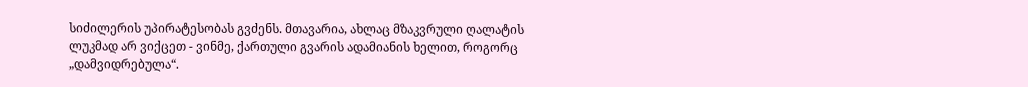სიძილერის უპირატესობას გვძენს. მთავარია, ახლაც მზაკვრული ღალატის ლუკმად არ ვიქცეთ - ვინმე, ქართული გვარის ადამიანის ხელით, როგორც „დამვიდრებულა“.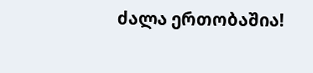ძალა ერთობაშია!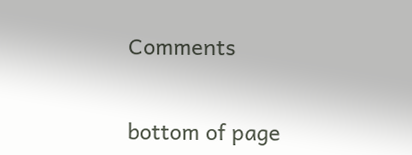Comments


bottom of page